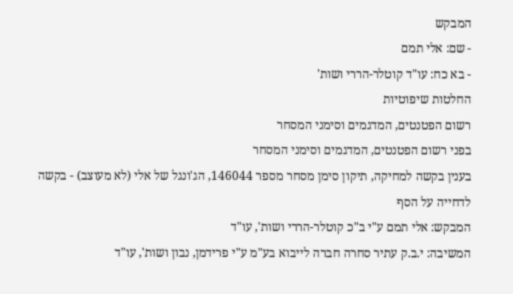המבקש
- שם: אלי תמם
- בא כח: עו"ד קוטלר-הררי ושות'
החלטות שיפוטיות
רשום הפטנטים, המדגמים וסימני המסחר
בפני רשום הפטנטים, המדגמים וסימני המסחר
בענין בקשה למחיקה, תיקון סימן מסחר מספר 146044, הג'ונגל של אלי (לא מעוצב) - בקשה לדחייה על הסף
המבקש: אלי תמם ע"י ב"כ קוטלר-הררי ושות', עו"ד
המשיבה: י.ב.ק עתיר סחרה חברה לייבוא בע"מ ע"י פרידמן, נבון ושות', עו"ד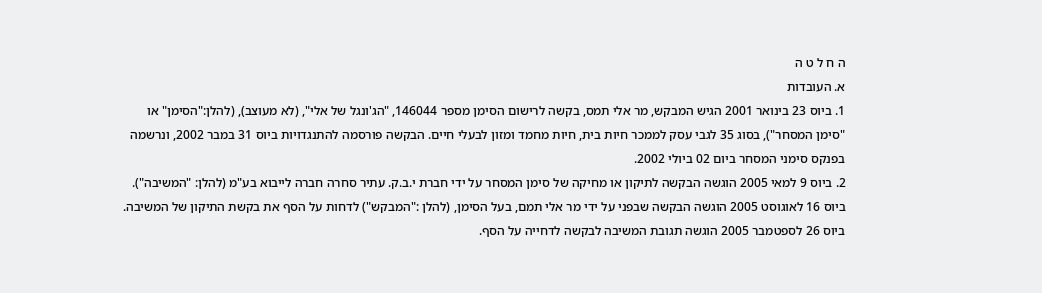ה ח ל ט ה
א. העובדות
1. ביוס 23 בינואר 2001 הגיש המבקש, מר אלי תמס, בקשה לרישום הסימן מספר 146044, "הג'ונגל של אלי", (לא מעוצב), (להלן:"הסימן" או "סימן המסחר"), בסוג 35 לגבי עסק לממכר חיות בית, חיות מחמד ומזון לבעלי חיים. הבקשה פורסמה להתנגדויות ביוס 31 במבר 2002, ונרשמה בפנקס סימני המסחר ביום 02 ביולי 2002.
2. ביוס 9 למאי 2005 הוגשה הבקשה לתיקון או מחיקה של סימן המסחר על ידי חברת י.ב.ק. עתיר סחרה חברה לייבוא בע"מ (להלן: "המשיבה"). ביוס 16 לאוגוסט 2005 הוגשה הבקשה שבפני על ידי מר אלי תמם, בעל הסימן, (להלן :"המבקש") לדחות על הסף את בקשת התיקון של המשיבה. ביוס 26 לספטמבר 2005 הוגשה תגובת המשיבה לבקשה לדחייה על הסף.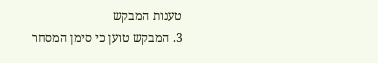טענות המבקש
3. המבקש טוען כי סימן המסחר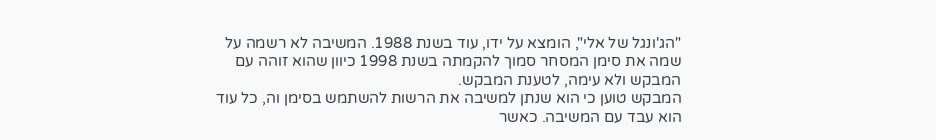"הג'ונגל של אלי", הומצא על ידו, עוד בשנת 1988. המשיבה לא רשמה על שמה את סימן המסחר סמוך להקמתה בשנת 1998 כיוון שהוא זוהה עם המבקש ולא עימה, לטענת המבקש.
המבקש טוען כי הוא שנתן למשיבה את הרשות להשתמש בסימן וה, כל עוד הוא עבד עם המשיבה. כאשר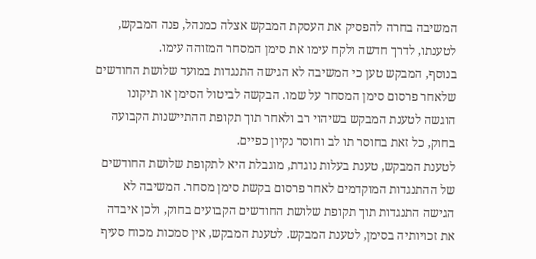המשיבה בחרה להפסיק את העסקת המבקש אצלה כמנהל, פנה המבקש, לטענתו, לדרך חדשה ולקח עימו את סימן המסחר המזוהה עימו.
בנוסף, המבקש טען כי המשיבה לא הגישה התנגדות במועד שלושת החודשים שלאחר פרסום סימן המסחר על שמו. הבקשה לביטול הסימן או תיקונו הוגשה לטענת המבקש בשיהוי רב ולאחר תוך תקופת ההתיישנות הקבועה בחוק, כל זאת בחוסר תו לב וחוסר נקיון כפיים.
לטענת המבקש, טענת בעלות נוגדת, מוגבלת היא לתקופת שלושת החודשים של ההתנגדות המוקדמים לאחר פרסום בקשת סימן מסחר. המשיבה לא הגישה התנגדות תוך תקופת שלושת החודשים הקבועים בחוק, ולכן איבדה את זכויותיה בסימן, לטענת המבקש. לטענת המבקש, אין סמכות מכוח סעיף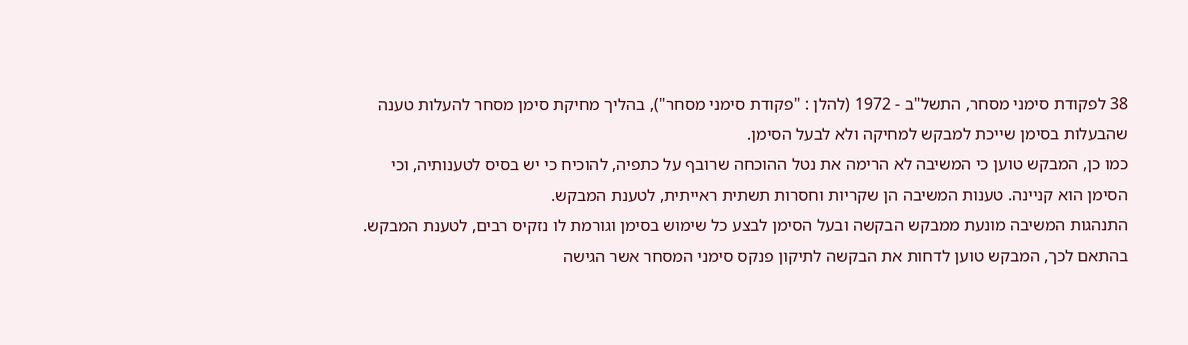38 לפקודת סימני מסחר, התשל"ב - 1972 (להלן : "פקודת סימני מסחר"), בהליך מחיקת סימן מסחר להעלות טענה שהבעלות בסימן שייכת למבקש למחיקה ולא לבעל הסימן.
כמו כן, המבקש טוען כי המשיבה לא הרימה את נטל ההוכחה שרובף על כתפיה, להוכיח כי יש בסיס לטענותיה, וכי הסימן הוא קניינה. טענות המשיבה הן שקריות וחסרות תשתית ראייתית, לטענת המבקש.
התנהגות המשיבה מונעת ממבקש הבקשה ובעל הסימן לבצע כל שימוש בסימן וגורמת לו נזקיס רבים, לטענת המבקש.
בהתאם לכך, המבקש טוען לדחות את הבקשה לתיקון פנקס סימני המסחר אשר הגישה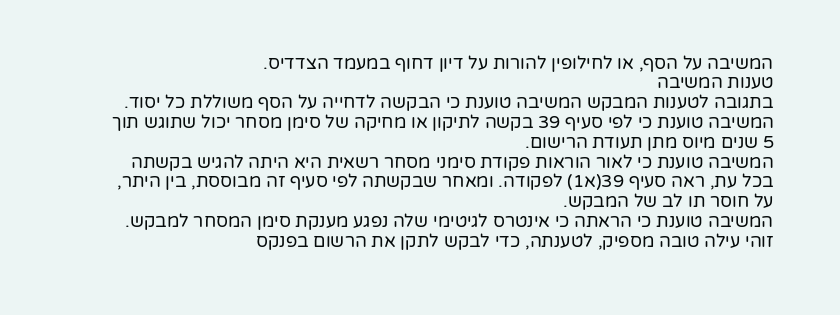המשיבה על הסף, או לחילופין להורות על דיון דחוף במעמד הצדדיס.
טענות המשיבה
בתגובה לטענות המבקש המשיבה טוענת כי הבקשה לדחייה על הסף משוללת כל יסוד.
המשיבה טוענת כי לפי סעיף 39 בקשה לתיקון או מחיקה של סימן מסחר יכול שתוגש תוך 5 שנים מיוס מתן תעודת הרישום.
המשיבה טוענת כי לאור הוראות פקודת סימני מסחר רשאית היא היתה להגיש בקשתה בכל עת, ראה סעיף 39(א1) לפקודה. ומאחר שבקשתה לפי סעיף זה מבוססת, בין היתר, על חוסר תו לב של המבקש.
המשיבה טוענת כי הראתה כי אינטרס לגיטימי שלה נפגע מענקת סימן המסחר למבקש. זוהי עילה טובה מספיק, לטענתה, כדי לבקש לתקן את הרשום בפנקס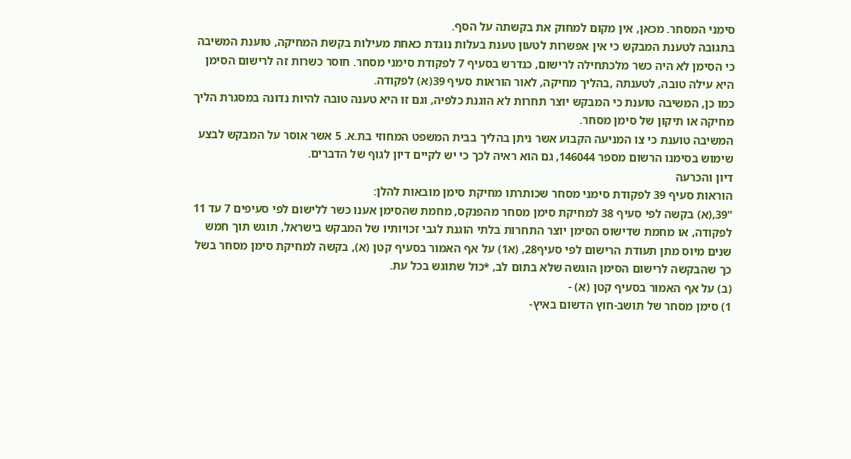סימני המסחר. מכאן, אין מקום למחוק את בקשתה על הסף.
בתגובה לטענת המבקש כי אין אפשרות לטעון טענת בעלות נוגדת כאחת מעילות בקשת המחיקה, טוענת המשיבה כי הסימן לא היה כשר מלכתחילה לרישום, כנדרש בסעיף 7 לפקודת סימני מסחר. חוסר כשרות זה לרישום הסימן היא עילה טובה, לטענתה ,בהליך מחיקה, לאור הוראות סעיף 39(א) לפקודה.
כמו כן, המשיבה טוענת כי המבקש יוצר תחרות לא הוגנת כלפיה, וגם זו היא טענה טובה להיות נדונה במסגרת הליך מחיקה או תיקון של סימן מסחר.
המשיבה טוענת כי צו המניעה הקבוע אשר ניתן בהליך בבית המשפט המחוזי בת.א. 5 אשר אוסר על המבקש לבצע שימוש בסימנו הרשום מספר 146044, גם הוא ראיה לכך כי יש לקיים דיון לגוף של הדברים.
דיון והכרעה
הוראות סעיף 39 לפקודת סימני מסחר שכותרתו מחיקת סימן מובאות להלן:
"39,(א) בקשה לפי סעיף 38 למחיקת סימן מסחר מהפנקס, מחמת שהסימן אענו כשר ללישום לפי סעיפים 7 עד 11 לפקודה, או מחמת שדישוס הסימן יוצר התחרות בלתי הוגנת לגבי זכויותיו של המבקש בישראל, תוגש תוך חמש שנים מיוס מתן תעודת הרישום לפי סעיף28, (א1) על אף האמור בסעיף קטן (א), בקשה למחיקת סימן מסחר בשל כך שהבקשה לרישום הסימן הוגשה שלא בתום לב, *כול שתוגש בכל עת.
(ב) על אף האמור בסעיף קטן (א) -
1) סימן מסחר של תושב-חוץ הדשום באיץ-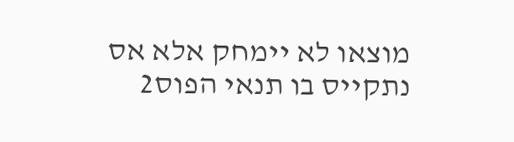מוצאו לא יימחק אלא אס נתקייס בו תנאי הפוס2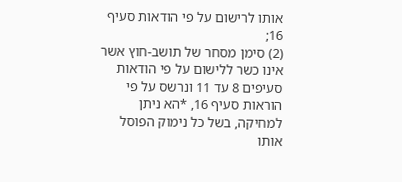אותו לרישום על פי הודאות סעיף 16;
(2) סימן מסחר של תושב-חוץ אשר אינו כשר ללישום על פי הודאות סעיפים 8 עד 11 ונרשס על פי הוראות סעיף 16, *הא ניתן למחיקה, בשל כל נימוק הפוסל אותו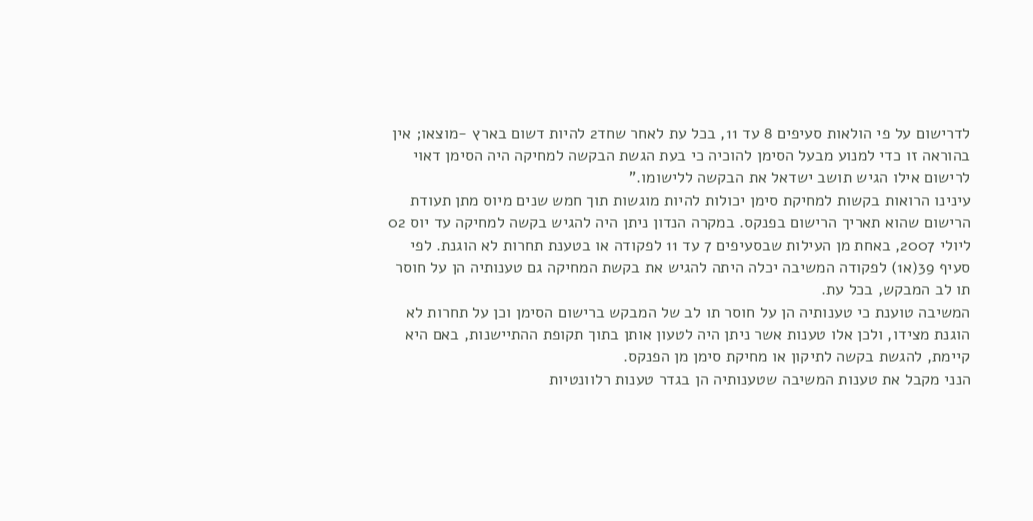לדרישום על פי הולאות סעיפים 8 עד 11, בכל עת לאחר שחד2 להיות דשום בארץ -מוצאו; אין בהוראה זו כדי למנוע מבעל הסימן להוכיה כי בעת הגשת הבקשה למחיקה היה הסימן דאוי לרישום אילו הגיש תושב ישדאל את הבקשה ללישומו."
עינינו הרואות בקשות למחיקת סימן יכולות להיות מוגשות תוך חמש שנים מיוס מתן תעודת הרישום שהוא תאריך הרישום בפנקס. במקרה הנדון ניתן היה להגיש בקשה למחיקה עד יוס 02 ליולי 2007, באחת מן העילות שבסעיפים 7 עד 11 לפקודה או בטענת תחרות לא הוגנת. לפי סעיף 39(א1) לפקודה המשיבה יכלה היתה להגיש את בקשת המחיקה גם טענותיה הן על חוסר תו לב המבקש, בכל עת.
המשיבה טוענת כי טענותיה הן על חוסר תו לב של המבקש ברישום הסימן וכן על תחרות לא הוגנת מצידו, ולכן אלו טענות אשר ניתן היה לטעון אותן בתוך תקופת ההתיישנות, באם היא קיימת, להגשת בקשה לתיקון או מחיקת סימן מן הפנקס.
הנני מקבל את טענות המשיבה שטענותיה הן בגדר טענות רלוונטיות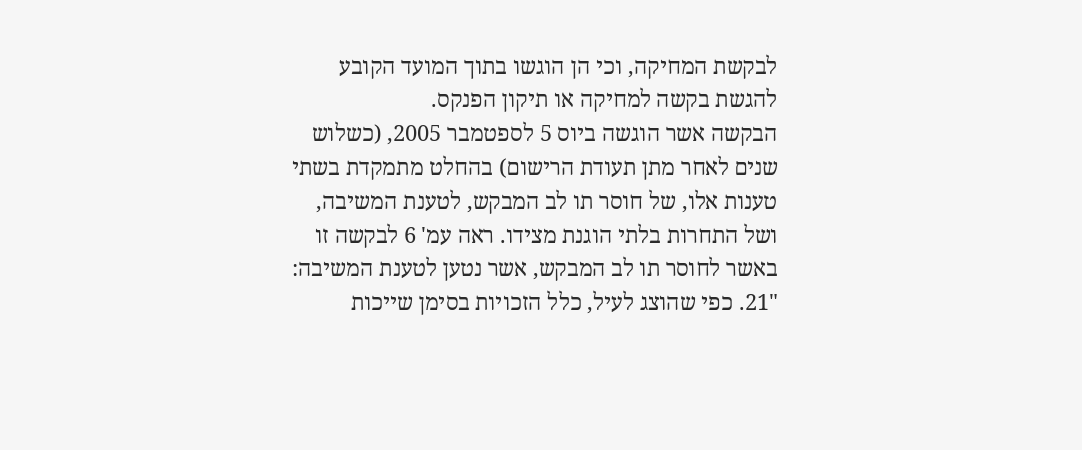לבקשת המחיקה, וכי הן הוגשו בתוך המועד הקובע להגשת בקשה למחיקה או תיקון הפנקס.
הבקשה אשר הוגשה ביוס 5 לספטמבר 2005, (כשלוש שנים לאחר מתן תעודת הרישום) בהחלט מתמקדת בשתי טענות אלו, של חוסר תו לב המבקש, לטענת המשיבה, ושל התחרות בלתי הוגנת מצידו. ראה עמ' 6 לבקשה זו באשר לחוסר תו לב המבקש, אשר נטען לטענת המשיבה:
"21. כפי שהוצג לעיל, כלל הזכויות בסימן שייכות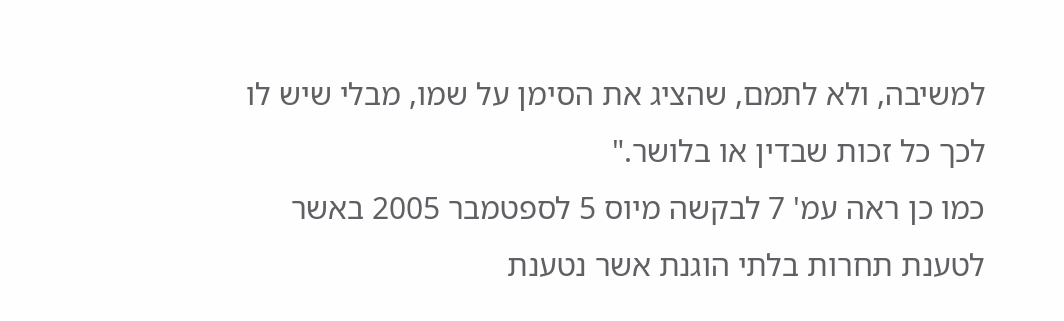למשיבה, ולא לתמם, שהציג את הסימן על שמו, מבלי שיש לו לכך כל זכות שבדין או בלושר."
כמו כן ראה עמ' 7 לבקשה מיוס 5 לספטמבר 2005 באשר לטענת תחרות בלתי הוגנת אשר נטענת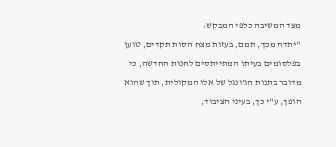מצד המשיבה כלפי המבקש:
"יתדה מכך, תמם, בעזות מצח הסות תקדים, טוען בפלסומים בעיתו המתייתסים לחנות החדשה, כי מדובר בתנות הג'ונגל של אלו המקולית, תוך שהוא הופך, ע"י כך, בעיני הציבוד,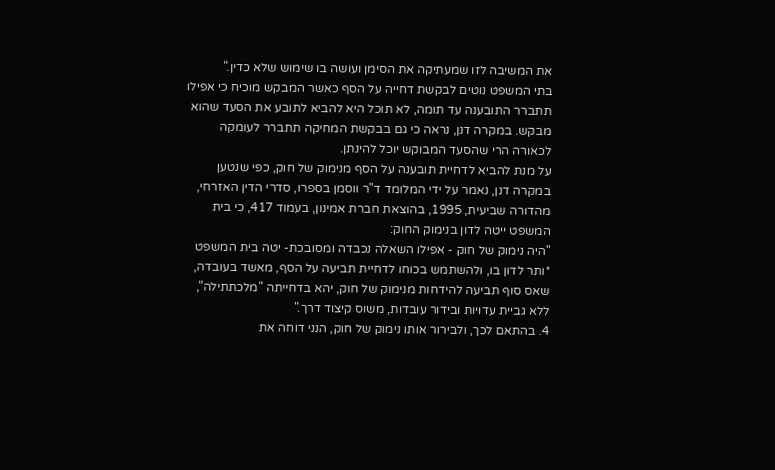את המשיבה לזו שמעתיקה את הסימן ועושה בו שימוש שלא כדין."
בתי המשפט נוטים לבקשת דחייה על הסף כאשר המבקש מוכיח כי אפילו תתברר התובענה עד תומה, לא תוכל היא להביא לתובע את הסעד שהוא מבקש. במקרה דנן, נראה כי גם בבקשת המחיקה תתברר לעומקה לכאורה הרי שהסעד המבוקש יוכל להינתן.
על מנת להביא לדחיית תובענה על הסף מנימוק של חוק, כפי שנטען במקרה דנן, נאמר על ידי המלומד ד"ר ווסמן בספרו, סדרי הדין האזרחי, מהדורה שביעית, 1995, בהוצאת חברת אמינון, בעמוד 417, כי בית המשפט ייטה לדון בנימוק החוק:
"היה נימוק של חוק - אפילו השאלה נכבדה ומסובכת- יטה בית המשפט *ותר לדון בו, ולהשתמש בכוחו לדחיית תביעה על הסף, מאשד בעובדה, שאס סוף תביעה להידחות מנימוק של חוק, יהא בדחייתה "מלכתתילה", ללא גביית עדויות ובידור עובדות, משוס קיצוד דרך."
4. בהתאם לכך, ולבירור אותו נימוק של חוק, הנני דוחה את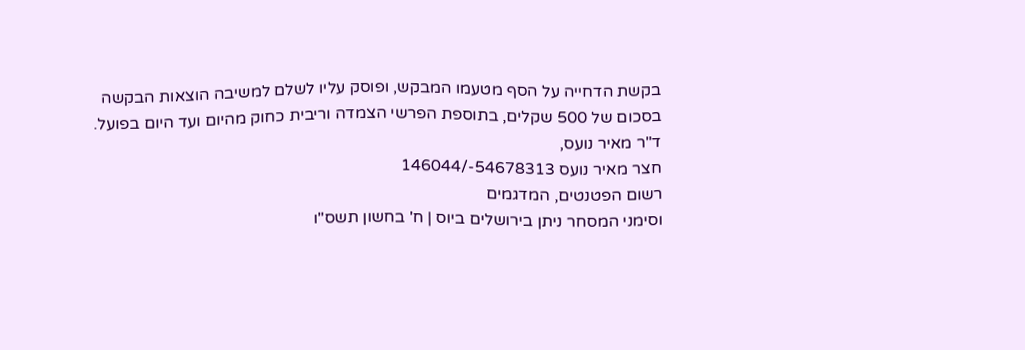בקשת הדחייה על הסף מטעמו המבקש, ופוסק עליו לשלם למשיבה הוצאות הבקשה בסכום של 500 שקלים, בתוספת הפרשי הצמדה וריבית כחוק מהיום ועד היום בפועל.
ד"ר מאיר נועס,
חצר מאיר נועס 54678313-/146044
רשום הפטנטים, המדגמים
וסימני המסחר ניתן בירושלים ביוס | ח' בחשון תשס"ו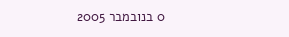0 בנובמבר 2005